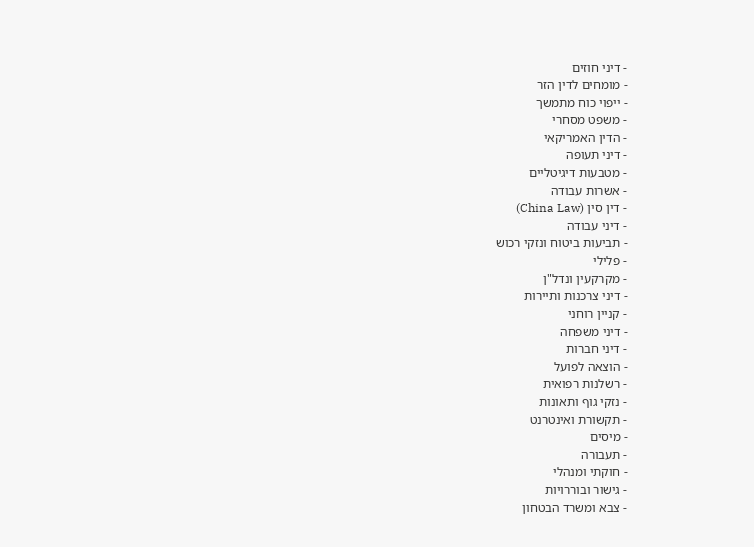- דיני חוזים
- מומחים לדין הזר
- ייפוי כוח מתמשך
- משפט מסחרי
- הדין האמריקאי
- דיני תעופה
- מטבעות דיגיטליים
- אשרות עבודה
- דין סין (China Law)
- דיני עבודה
- תביעות ביטוח ונזקי רכוש
- פלילי
- מקרקעין ונדל"ן
- דיני צרכנות ותיירות
- קניין רוחני
- דיני משפחה
- דיני חברות
- הוצאה לפועל
- רשלנות רפואית
- נזקי גוף ותאונות
- תקשורת ואינטרנט
- מיסים
- תעבורה
- חוקתי ומנהלי
- גישור ובוררויות
- צבא ומשרד הבטחון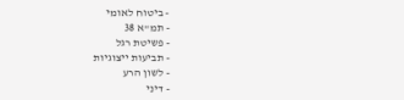- ביטוח לאומי
- תמ"א 38
- פשיטת רגל
- תביעות ייצוגיות
- לשון הרע
- דיני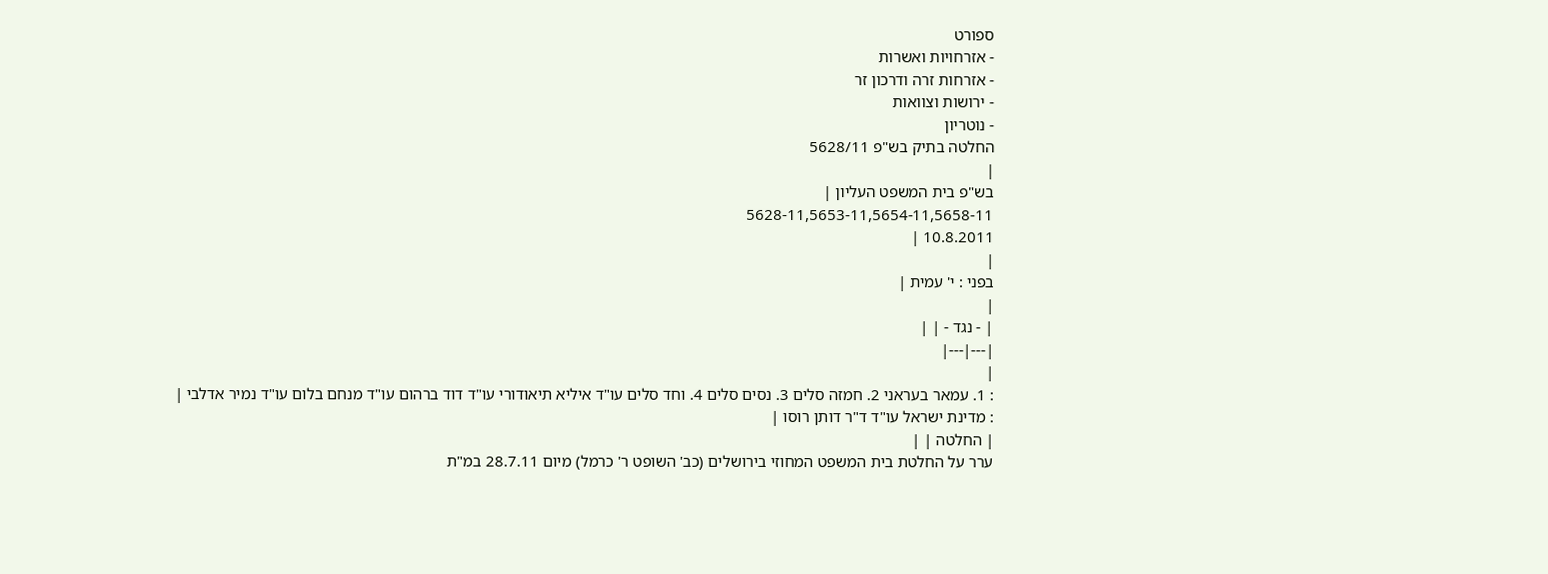ספורט
- אזרחויות ואשרות
- אזרחות זרה ודרכון זר
- ירושות וצוואות
- נוטריון
החלטה בתיק בש"פ 5628/11
|
בש"פ בית המשפט העליון |
5628-11,5653-11,5654-11,5658-11
10.8.2011 |
|
בפני : י' עמית |
|
| - נגד - | |
|---|---|
|
: 1. עמאר בעראני 2. חמזה סלים 3. נסים סלים 4. וחד סלים עו"ד איליא תיאודורי עו"ד דוד ברהום עו"ד מנחם בלום עו"ד נמיר אדלבי |
: מדינת ישראל עו"ד ד"ר דותן רוסו |
| החלטה | |
ערר על החלטת בית המשפט המחוזי בירושלים (כב' השופט ר' כרמל) מיום 28.7.11 במ"ת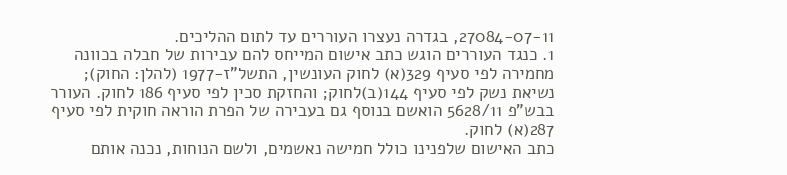27084-07-11, בגדרה נעצרו העוררים עד לתום ההליכים.
1. כנגד העוררים הוגש כתב אישום המייחס להם עבירות של חבלה בכוונה מחמירה לפי סעיף 329(א) לחוק העונשין, התשל"ז-1977 (להלן: החוק); נשיאת נשק לפי סעיף 144(ב)לחוק; והחזקת סכין לפי סעיף 186 לחוק. העורר בבש"פ 5628/11 הואשם בנוסף גם בעבירה של הפרת הוראה חוקית לפי סעיף 287(א) לחוק.
כתב האישום שלפנינו כולל חמישה נאשמים, ולשם הנוחות, נכנה אותם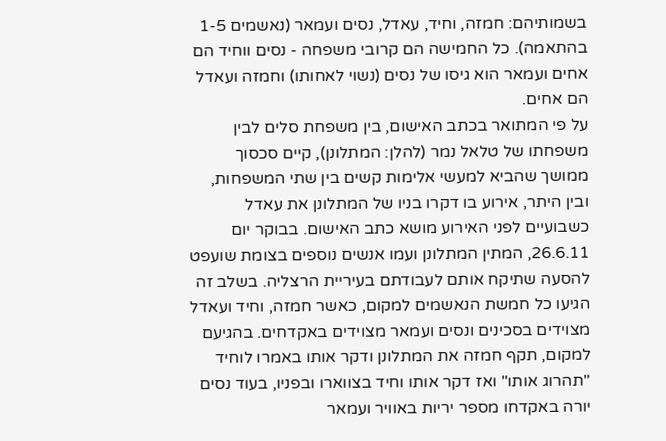בשמותיהם: חמזה, וחיד, עאדל, נסים ועמאר (נאשמים 1-5 בהתאמה). כל החמישה הם קרובי משפחה - נסים ווחיד הם אחים ועמאר הוא גיסו של נסים (נשוי לאחותו) וחמזה ועאדל הם אחים.
על פי המתואר בכתב האישום, בין משפחת סלים לבין משפחתו של טלאל נמר (להלן: המתלונן), קיים סכסוך ממושך שהביא למעשי אלימות קשים בין שתי המשפחות, ובין היתר, אירוע בו דקרו בניו של המתלונן את עאדל כשבועיים לפני האירוע מושא כתב האישום. בבוקר יום 26.6.11, המתין המתלונן ועמו אנשים נוספים בצומת שועפט להסעה שתיקח אותם לעבודתם בעיריית הרצליה. בשלב זה הגיעו כל חמשת הנאשמים למקום, כאשר חמזה, וחיד ועאדל מצוידים בסכינים ונסים ועמאר מצוידים באקדחים. בהגיעם למקום, תקף חמזה את המתלונן ודקר אותו באמרו לוחיד "תהרוג אותו" ואז דקר אותו וחיד בצווארו ובפניו, בעוד נסים יורה באקדחו מספר יריות באוויר ועמאר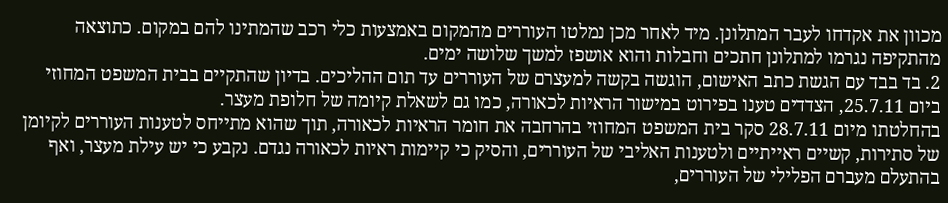מכוון את אקדחו לעבר המתלונן. מיד לאחר מכן נמלטו העוררים מהמקום באמצעות כלי רכב שהמתינו להם במקום. כתוצאה מהתקיפה נגרמו למתלונן חתכים וחבלות והוא אושפז למשך שלושה ימים.
2. בד בבד עם הגשת כתב האישום, הוגשה בקשה למעצרם של העוררים עד תום ההליכים. בדיון שהתקיים בבית המשפט המחוזי ביום 25.7.11, הצדדים טענו בפירוט במישור הראיות לכאורה, כמו גם לשאלת קיומה של חלופת מעצר.
בהחלטתו מיום 28.7.11 סקר בית המשפט המחוזי בהרחבה את חומר הראיות לכאורה, תוך שהוא מתייחס לטענות העוררים לקיומן של סתירות, קשיים ראייתיים ולטענות האליבי של העוררים, והסיק כי קיימות ראיות לכאורה נגדם. נקבע כי יש עילת מעצר, ואף בהתעלם מעברם הפלילי של העוררים,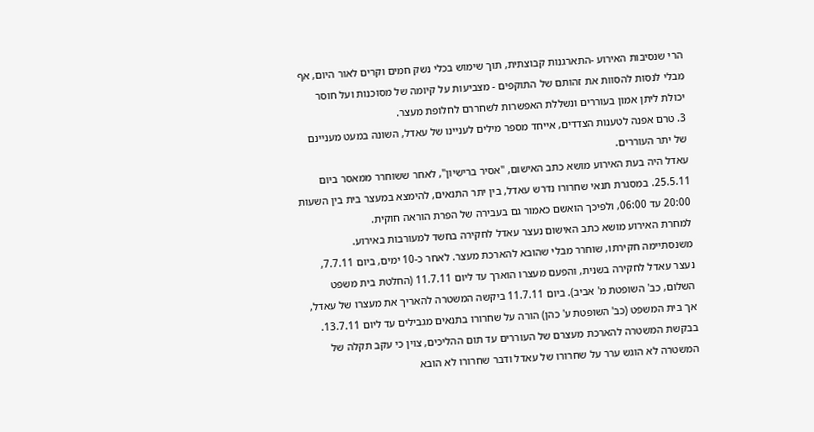הרי שנסיבות האירוע -התארגנות קבוצתית, תוך שימוש בכלי נשק חמים וקרים לאור היום, אף מבלי לנסות להסוות את זהותם של התוקפים - מצביעות על קיומה של מסוכנות ועל חוסר יכולת ליתן אמון בעוררים ונשללת האפשרות לשחררם לחלופת מעצר.
3. טרם אפנה לטענות הצדדים, אייחד מספר מילים לעניינו של עאדל, השונה במעט מעניינם של יתר העוררים.
עאדל היה בעת האירוע מושא כתב האישום, "אסיר ברישיון", לאחר ששוחרר ממאסר ביום 25.5.11. במסגרת תנאי שחרורו נדרש עאדל, בין יתר התנאים, להימצא במעצר בית בין השעות 20:00 עד 06:00, ולפיכך הואשם כאמור גם בעבירה של הפרת הוראה חוקית.
למחרת האירוע מושא כתב האישום נעצר עאדל לחקירה בחשד למעורבות באירוע. משנסתיימה חקירתו, שוחרר מבלי שהובא להארכת מעצר. לאחר כ-10 ימים, ביום 7.7.11, נעצר עאדל לחקירה בשנית, והפעם מעצרו הוארך עד ליום 11.7.11 (החלטת בית משפט השלום, כב' השופטת מ' אביב). ביום 11.7.11 ביקשה המשטרה להאריך את מעצרו של עאדל, אך בית המשפט (כב' השופטת ע' כהן) הורה על שחרורו בתנאים מגבילים עד ליום 13.7.11.
בבקשת המשטרה להארכת מעצרם של העוררים עד תום ההליכים, צוין כי עקב תקלה של המשטרה לא הוגש ערר על שחרורו של עאדל ודבר שחרורו לא הובא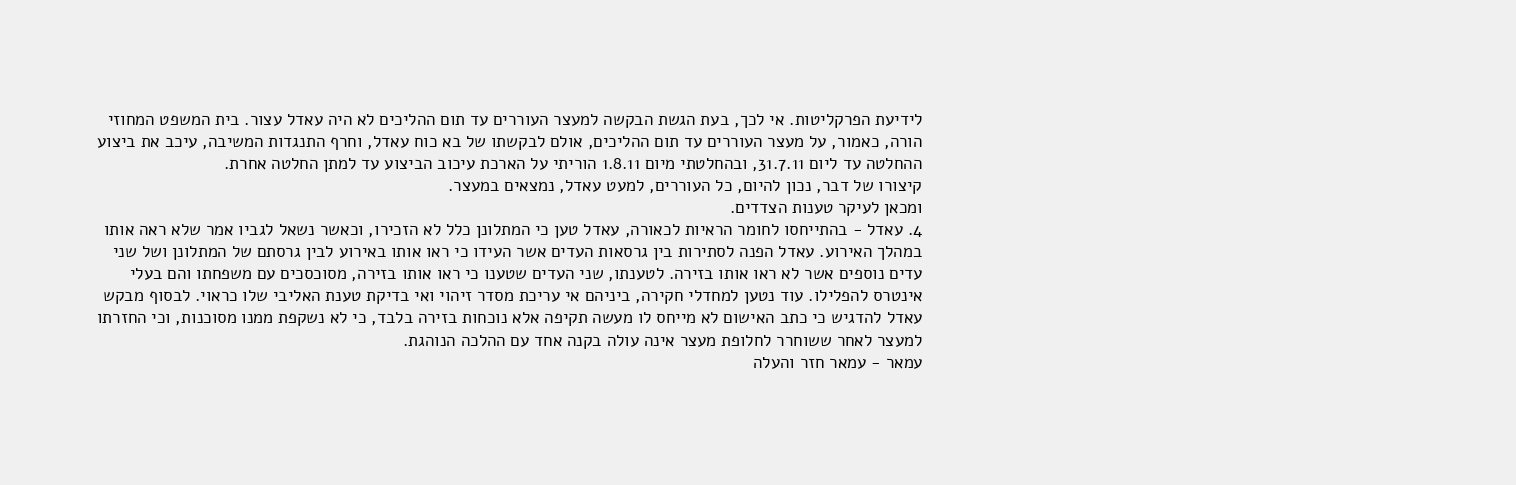לידיעת הפרקליטות. אי לכך, בעת הגשת הבקשה למעצר העוררים עד תום ההליכים לא היה עאדל עצור. בית המשפט המחוזי הורה, כאמור, על מעצר העוררים עד תום ההליכים, אולם לבקשתו של בא כוח עאדל, וחרף התנגדות המשיבה, עיכב את ביצוע ההחלטה עד ליום 31.7.11, ובהחלטתי מיום 1.8.11 הוריתי על הארכת עיכוב הביצוע עד למתן החלטה אחרת.
קיצורו של דבר, נכון להיום, כל העוררים, למעט עאדל, נמצאים במעצר.
ומכאן לעיקר טענות הצדדים.
4. עאדל - בהתייחסו לחומר הראיות לכאורה, עאדל טען כי המתלונן כלל לא הזכירו, וכאשר נשאל לגביו אמר שלא ראה אותו במהלך האירוע. עאדל הפנה לסתירות בין גרסאות העדים אשר העידו כי ראו אותו באירוע לבין גרסתם של המתלונן ושל שני עדים נוספים אשר לא ראו אותו בזירה. לטענתו, שני העדים שטענו כי ראו אותו בזירה, מסוכסכים עם משפחתו והם בעלי אינטרס להפלילו. עוד נטען למחדלי חקירה, ביניהם אי עריכת מסדר זיהוי ואי בדיקת טענת האליבי שלו כראוי. לבסוף מבקש עאדל להדגיש כי כתב האישום לא מייחס לו מעשה תקיפה אלא נוכחות בזירה בלבד, כי לא נשקפת ממנו מסוכנות, וכי החזרתו למעצר לאחר ששוחרר לחלופת מעצר אינה עולה בקנה אחד עם ההלכה הנוהגת.
עמאר - עמאר חזר והעלה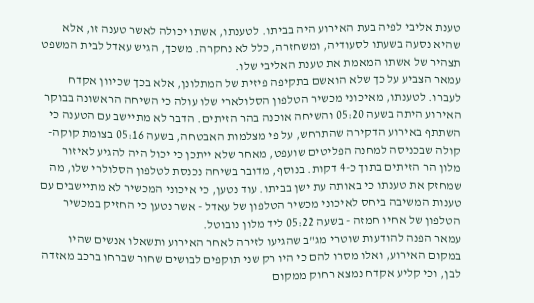טענת אליבי לפיה בעת האירוע היה בביתו. לטענתו, אשתו יכולה לאשר טענה זו, אלא שהיא נסעה בשעתו לסעודיה, ומשחזרה, כלל לא נחקרה. משכך, הגיש עאדל לבית המשפט תצהיר של אשתו המאמת את טענת האליבי שלו.
עמאר הצביע על כך שלא הואשם בתקיפה פיזית של המתלונן, אלא בכך שכיוון אקדח לעברו. לטענתו, מאיכוני מכשיר הטלפון הסלולארי שלו עולה כי השיחה הראשונה בבוקר האירוע היתה בשעה 05:20 והשיחה אוכנה בהר הזיתים. הדבר לא מתיישב עם הטענה כי השתתף באירוע הדקירה שהתרחש, על פי מצלמות האבטחה, בשעה 05:16 בצומת קוקה-קולה שבכניסה למחנה הפליטים שועפט, מאחר שלא ייתכן כי יכול היה להגיע לאיזור מלון הר הזיתים בתוך כ-4 דקות. בנוסף, מדובר בשיחה נכנסת לטלפון הסלולרי שלו, מה שמחזק את טענתו כי באותה עת ישן בביתו. עוד נטען, כי איכוני המכשיר לא מתיישבים עם טענות המשיבה ביחס לאיכוני מכשיר הטלפון של עאדל - אשר נטען כי החזיק במכשיר הטלפון של אחיו חמזה - בשעה 05:22 ליד מלון נובוטל.
עמאר הפנה להודעות שוטרי מג"ב שהגיעו לזירה לאחר האירוע ותשאלו אנשים שהיו במקום האירוע, ואלו מסרו להם כי היו רק שני תוקפים לבושים שחור שברחו ברכב מאזדה לבן, וכי קליע אקדח נמצא רחוק ממקום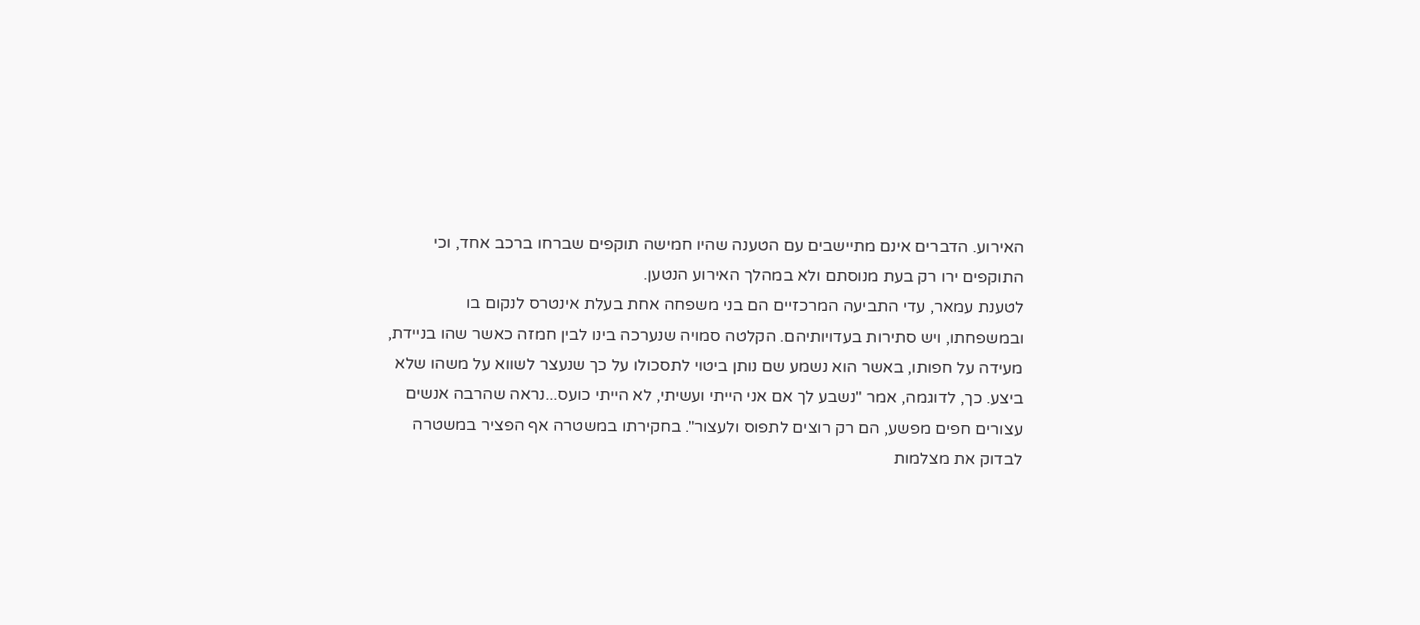האירוע. הדברים אינם מתיישבים עם הטענה שהיו חמישה תוקפים שברחו ברכב אחד, וכי התוקפים ירו רק בעת מנוסתם ולא במהלך האירוע הנטען.
לטענת עמאר, עדי התביעה המרכזיים הם בני משפחה אחת בעלת אינטרס לנקום בו ובמשפחתו, ויש סתירות בעדויותיהם. הקלטה סמויה שנערכה בינו לבין חמזה כאשר שהו בניידת, מעידה על חפותו, באשר הוא נשמע שם נותן ביטוי לתסכולו על כך שנעצר לשווא על משהו שלא ביצע. כך, לדוגמה, אמר "נשבע לך אם אני הייתי ועשיתי, לא הייתי כועס...נראה שהרבה אנשים עצורים חפים מפשע, הם רק רוצים לתפוס ולעצור". בחקירתו במשטרה אף הפציר במשטרה לבדוק את מצלמות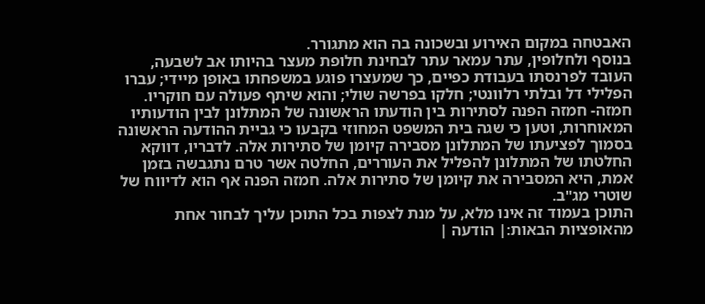האבטחה במקום האירוע ובשכונה בה הוא מתגורר.
בנוסף ולחלופין, עתר עמאר עתר לבחינת חלופת מעצר בהיותו אב לשבעה, העובד לפרנסתו בעבודת כפיים, כך שמעצרו פוגע במשפחתו באופן מיידי; עברו הפלילי דל ובלתי רלוונטי; חלקו בפרשה שולי; והוא שיתף פעולה עם חוקריו.
חמזה- חמזה הפנה לסתירות בין הודעתו הראשונה של המתלונן לבין הודעותיו המאוחרות, וטען כי שגה בית המשפט המחוזי בקבעו כי גביית ההודעה הראשונה בסמוך לפציעתו של המתלונן מסבירה קיומן של סתירות אלה. לדבריו, דווקא החלטתו של המתלונן להפליל את העוררים, החלטה אשר טרם נתגבשה בזמן אמת, היא המסבירה את קיומן של סתירות אלה. חמזה הפנה אף הוא לדיווח של שוטרי מג"ב.
התוכן בעמוד זה אינו מלא, על מנת לצפות בכל התוכן עליך לבחור אחת מהאופציות הבאות:| הודעה |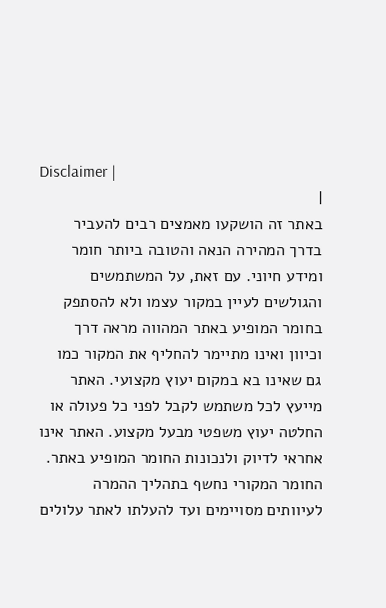Disclaimer |
|
באתר זה הושקעו מאמצים רבים להעביר בדרך המהירה הנאה והטובה ביותר חומר ומידע חיוני. עם זאת, על המשתמשים והגולשים לעיין במקור עצמו ולא להסתפק בחומר המופיע באתר המהווה מראה דרך וכיוון ואינו מתיימר להחליף את המקור כמו גם שאינו בא במקום יעוץ מקצועי. האתר מייעץ לכל משתמש לקבל לפני כל פעולה או החלטה יעוץ משפטי מבעל מקצוע. האתר אינו אחראי לדיוק ולנכונות החומר המופיע באתר. החומר המקורי נחשף בתהליך ההמרה לעיוותים מסויימים ועד להעלתו לאתר עלולים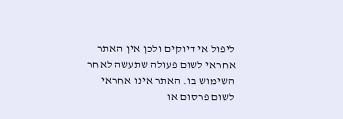ליפול אי דיוקים ולכן אין האתר אחראי לשום פעולה שתעשה לאחר השימוש בו. האתר אינו אחראי לשום פרסום או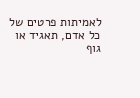לאמיתות פרטים של כל אדם, תאגיד או גוף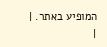המופיע באתר. |
|